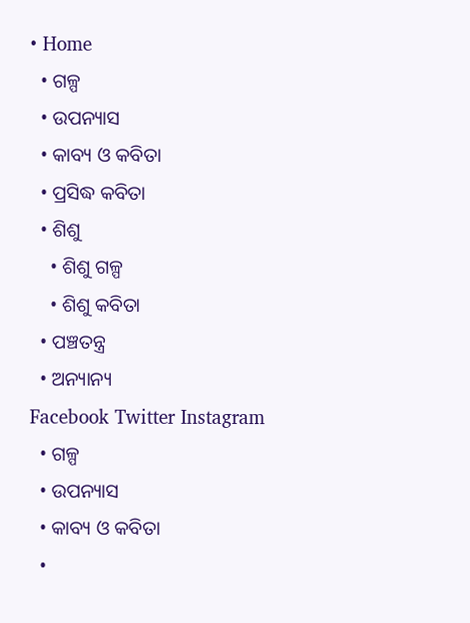• Home
  • ଗଳ୍ପ
  • ଉପନ୍ୟାସ
  • କାବ୍ୟ ଓ କବିତା
  • ପ୍ରସିଦ୍ଧ କବିତା
  • ଶିଶୁ
    • ଶିଶୁ ଗଳ୍ପ
    • ଶିଶୁ କବିତା
  • ପଞ୍ଚତନ୍ତ୍ର
  • ଅନ୍ୟାନ୍ୟ
Facebook Twitter Instagram
  • ଗଳ୍ପ
  • ଉପନ୍ୟାସ
  • କାବ୍ୟ ଓ କବିତା
  •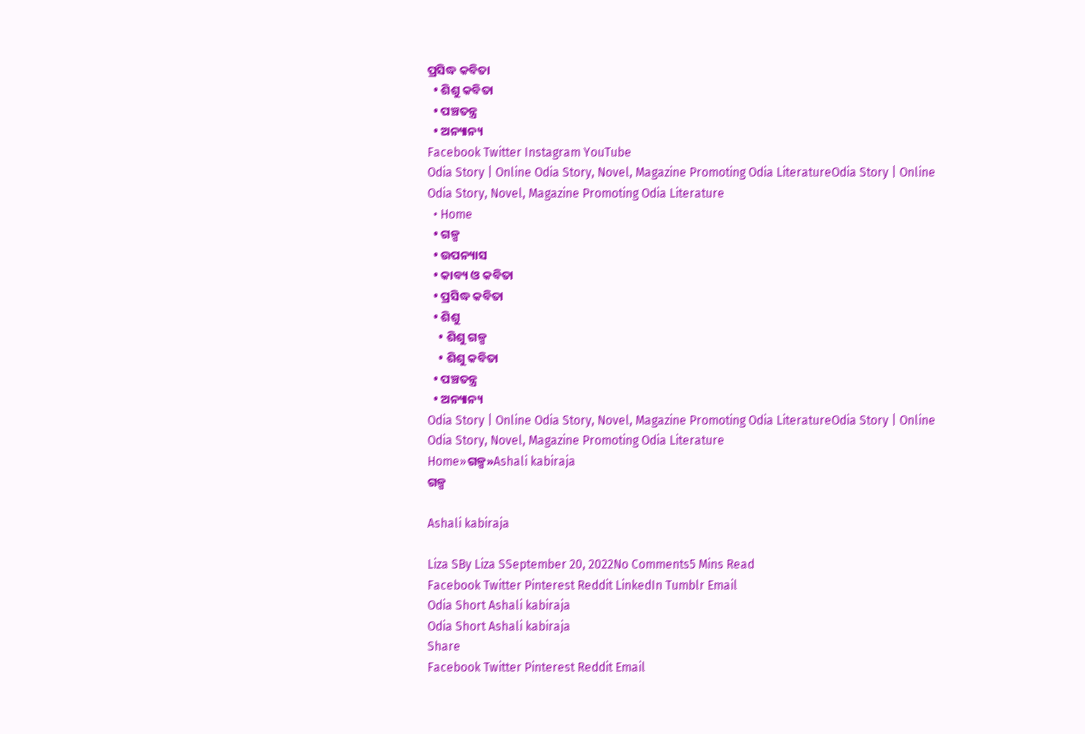ପ୍ରସିଦ୍ଧ କବିତା
  • ଶିଶୁ କବିତା
  • ପଞ୍ଚତନ୍ତ୍ର
  • ଅନ୍ୟାନ୍ୟ
Facebook Twitter Instagram YouTube
Odia Story | Online Odia Story, Novel, Magazine Promoting Odia LiteratureOdia Story | Online Odia Story, Novel, Magazine Promoting Odia Literature
  • Home
  • ଗଳ୍ପ
  • ଉପନ୍ୟାସ
  • କାବ୍ୟ ଓ କବିତା
  • ପ୍ରସିଦ୍ଧ କବିତା
  • ଶିଶୁ
    • ଶିଶୁ ଗଳ୍ପ
    • ଶିଶୁ କବିତା
  • ପଞ୍ଚତନ୍ତ୍ର
  • ଅନ୍ୟାନ୍ୟ
Odia Story | Online Odia Story, Novel, Magazine Promoting Odia LiteratureOdia Story | Online Odia Story, Novel, Magazine Promoting Odia Literature
Home»ଗଳ୍ପ»Ashali kabiraja
ଗଳ୍ପ

Ashali kabiraja

Liza SBy Liza SSeptember 20, 2022No Comments5 Mins Read
Facebook Twitter Pinterest Reddit LinkedIn Tumblr Email
Odia Short Ashali kabiraja
Odia Short Ashali kabiraja
Share
Facebook Twitter Pinterest Reddit Email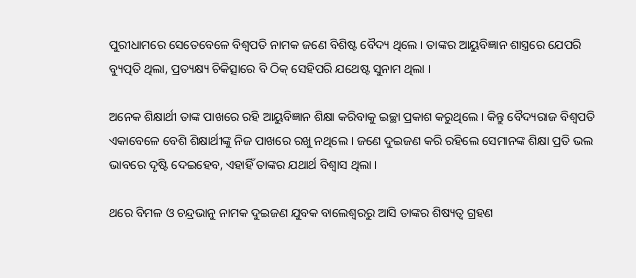ପୁରୀଧାମରେ ସେତେବେଳେ ବିଶ୍ୱପତି ନାମକ ଜଣେ ବିଶିଷ୍ଟ ବୈଦ୍ୟ ଥିଲେ । ତାଙ୍କର ଆୟୁବିଜ୍ଞାନ ଶାସ୍ତ୍ରରେ ଯେପରି ବ୍ୟୁତ୍ପତି ଥିଲା, ପ୍ରତ୍ୟକ୍ଷ୍ୟ ଚିକିତ୍ସାରେ ବି ଠିକ୍ ସେହିପରି ଯଥେଷ୍ଟ ସୁନାମ ଥିଲା ।

ଅନେକ ଶିକ୍ଷାର୍ଥୀ ତାଙ୍କ ପାଖରେ ରହି ଆୟୁବିଜ୍ଞାନ ଶିକ୍ଷା କରିବାକୁ ଇଚ୍ଛା ପ୍ରକାଶ କରୁଥିଲେ । କିନ୍ତୁ ବୈଦ୍ୟରାଜ ବିଶ୍ୱପତି ଏକାବେଳେ ବେଶି ଶିକ୍ଷାର୍ଥୀଙ୍କୁ ନିଜ ପାଖରେ ରଖୁ ନଥିଲେ । ଜଣେ ଦୁଇଜଣ କରି ରହିଲେ ସେମାନଙ୍କ ଶିକ୍ଷା ପ୍ରତି ଭଲ ଭାବରେ ଦୃଷ୍ଟି ଦେଇହେବ, ଏହାହିଁ ତାଙ୍କର ଯଥାର୍ଥ ବିଶ୍ୱାସ ଥିଲା ।

ଥରେ ବିମଳ ଓ ଚନ୍ଦ୍ରଭାନୁ ନାମକ ଦୁଇଜଣ ଯୁବକ ବାଲେଶ୍ୱରରୁ ଆସି ତାଙ୍କର ଶିଷ୍ୟତ୍ୱ ଗ୍ରହଣ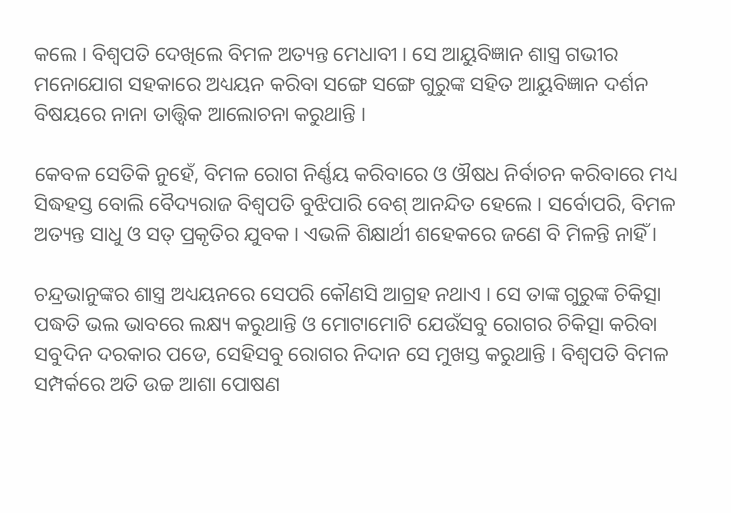କଲେ । ବିଶ୍ୱପତି ଦେଖିଲେ ବିମଳ ଅତ୍ୟନ୍ତ ମେଧାବୀ । ସେ ଆୟୁବିଜ୍ଞାନ ଶାସ୍ତ୍ର ଗଭୀର ମନୋଯୋଗ ସହକାରେ ଅଧ୍ୟୟନ କରିବା ସଙ୍ଗେ ସଙ୍ଗେ ଗୁରୁଙ୍କ ସହିତ ଆୟୁବିଜ୍ଞାନ ଦର୍ଶନ ବିଷୟରେ ନାନା ତାତ୍ତ୍ୱିକ ଆଲୋଚନା କରୁଥାନ୍ତି ।

କେବଳ ସେତିକି ନୁହେଁ, ବିମଳ ରୋଗ ନିର୍ଣ୍ଣୟ କରିବାରେ ଓ ଔଷଧ ନିର୍ବାଚନ କରିବାରେ ମଧ୍ୟ ସିଦ୍ଧହସ୍ତ ବୋଲି ବୈଦ୍ୟରାଜ ବିଶ୍ୱପତି ବୁଝିପାରି ବେଶ୍ ଆନନ୍ଦିତ ହେଲେ । ସର୍ବୋପରି, ବିମଳ ଅତ୍ୟନ୍ତ ସାଧୁ ଓ ସତ୍ ପ୍ରକୃତିର ଯୁବକ । ଏଭଳି ଶିକ୍ଷାର୍ଥୀ ଶହେକରେ ଜଣେ ବି ମିଳନ୍ତି ନାହିଁ ।

ଚନ୍ଦ୍ରଭାନୁଙ୍କର ଶାସ୍ତ୍ର ଅଧ୍ୟୟନରେ ସେପରି କୌଣସି ଆଗ୍ରହ ନଥାଏ । ସେ ତାଙ୍କ ଗୁରୁଙ୍କ ଚିକିତ୍ସା ପଦ୍ଧତି ଭଲ ଭାବରେ ଲକ୍ଷ୍ୟ କରୁଥାନ୍ତି ଓ ମୋଟାମୋଟି ଯେଉଁସବୁ ରୋଗର ଚିକିତ୍ସା କରିବା ସବୁଦିନ ଦରକାର ପଡେ, ସେହିସବୁ ରୋଗର ନିଦାନ ସେ ମୁଖସ୍ତ କରୁଥାନ୍ତି । ବିଶ୍ୱପତି ବିମଳ ସମ୍ପର୍କରେ ଅତି ଉଚ୍ଚ ଆଶା ପୋଷଣ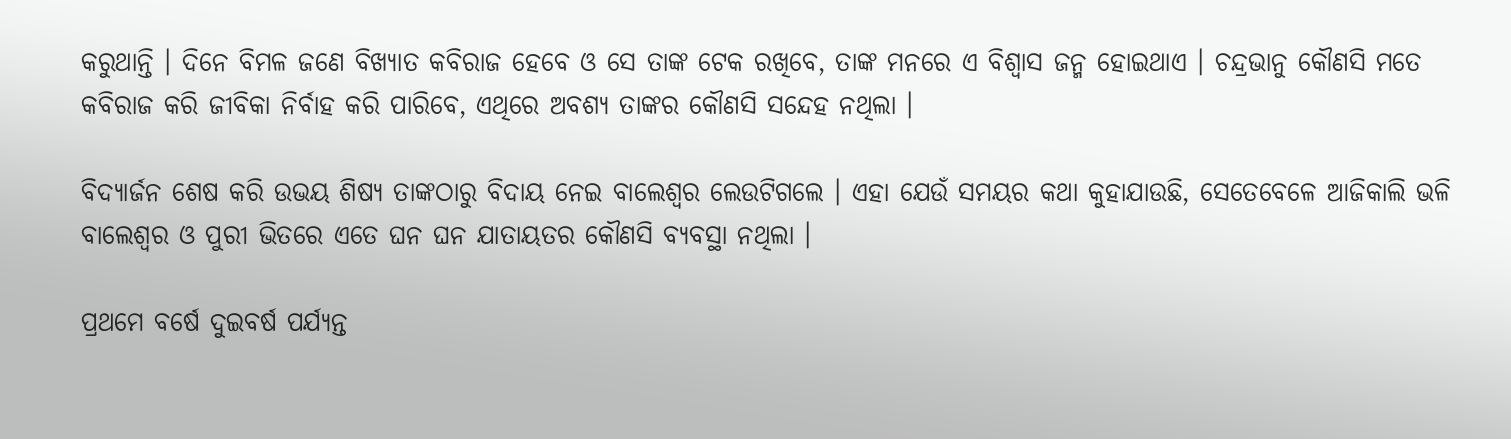କରୁଥାନ୍ତି । ଦିନେ ବିମଳ ଜଣେ ବିଖ୍ୟାତ କବିରାଜ ହେବେ ଓ ସେ ତାଙ୍କ ଟେକ ରଖିବେ, ତାଙ୍କ ମନରେ ଏ ବିଶ୍ୱାସ ଜନ୍ମ ହୋଇଥାଏ । ଚନ୍ଦ୍ରଭାନୁ କୌଣସି ମତେ କବିରାଜ କରି ଜୀବିକା ନିର୍ବାହ କରି ପାରିବେ, ଏଥିରେ ଅବଶ୍ୟ ତାଙ୍କର କୌଣସି ସନ୍ଦେହ ନଥିଲା ।

ବିଦ୍ୟାର୍ଜନ ଶେଷ କରି ଉଭୟ ଶିଷ୍ୟ ତାଙ୍କଠାରୁ ବିଦାୟ ନେଇ ବାଲେଶ୍ୱର ଲେଉଟିଗଲେ । ଏହା ଯେଉଁ ସମୟର କଥା କୁହାଯାଉଛି, ସେତେବେଳେ ଆଜିକାଲି ଭଳି ବାଲେଶ୍ୱର ଓ ପୁରୀ ଭିତରେ ଏତେ ଘନ ଘନ ଯାତାୟତର କୌଣସି ବ୍ୟବସ୍ଥା ନଥିଲା ।

ପ୍ରଥମେ ବର୍ଷେ ଦୁଇବର୍ଷ ପର୍ଯ୍ୟନ୍ତ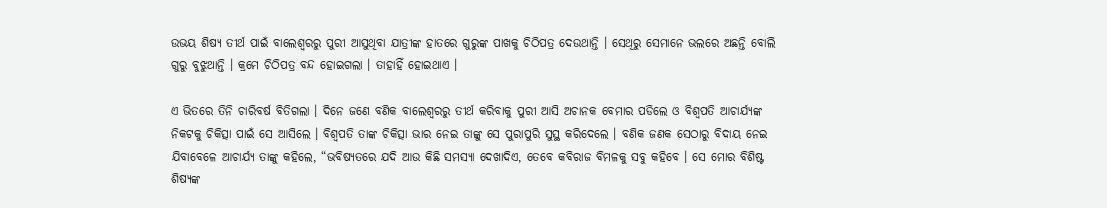ଉଭୟ ଶିଷ୍ୟ ତୀର୍ଥ ପାଇଁ ବାଲେଶ୍ୱରରୁ ପୁରୀ ଆସୁଥିବା ଯାତ୍ରୀଙ୍କ ହାତରେ ଗୁରୁଙ୍କ ପାଖକୁ ଚିଠିପତ୍ର ଦେଉଥାନ୍ତି । ସେଥିରୁ ସେମାନେ ଭଲରେ ଅଛନ୍ତି ବୋଲି ଗୁରୁ ବୁଝୁଥାନ୍ତି । କ୍ରମେ ଚିଠିପତ୍ର ବନ୍ଦ ହୋଇଗଲା । ତାହାହିଁ ହୋଇଥାଏ ।

ଏ ଭିତରେ ତିନି ଚାରିବର୍ଷ ବିତିଗଲା । ଦିନେ ଜଣେ ବଣିକ ବାଲେଶ୍ୱରରୁ ତୀର୍ଥ କରିବାକୁ ପୁରୀ ଆସି ଅଚାନକ ବେମାର ପଡିଲେ ଓ ବିଶ୍ୱପତି ଆଚାର୍ଯ୍ୟଙ୍କ ନିକଟକୁ ଚିକିତ୍ସା ପାଇଁ ସେ ଆସିଲେ । ବିଶ୍ୱପତି ତାଙ୍କ ଚିକିତ୍ସା ଭାର ନେଇ ତାଙ୍କୁ ସେ ପୁରାପୁରି ସୁସ୍ଥ କରିଦେଲେ । ବଣିକ ଜଣକ ସେଠାରୁ ବିଦାୟ ନେଇ ଯିବାବେଳେ ଆଚାର୍ଯ୍ୟ ତାଙ୍କୁ କହିଲେ, “ଭବିଷ୍ୟତରେ ଯଦି ଆଉ କିଛି ସମସ୍ୟା ଦେଖାଦିଏ, ତେବେ କବିରାଜ ବିମଳକୁ ସବୁ କହିବେ । ସେ ମୋର ବିଶିଷ୍ଟ ଶିଷ୍ୟଙ୍କ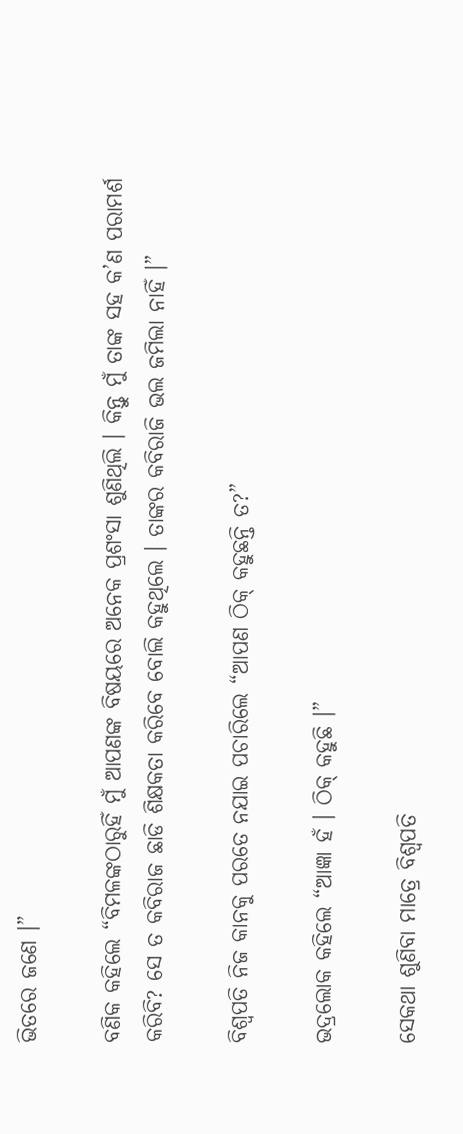ଭିତରେ ଜଣେ ।”

ବଣିକ କହିଲେ “ବିମଳଙ୍କଠାରୁହିଁ ମୁଁ ଆପଣଙ୍କ ବିଷୟରେ ଅନେକ ପ୍ରଶଂସା ଶୁଣିଥିଲି । କିନ୍ତୁ ମୁଁ ତାଙ୍କ ସହ କ’ଣ ପରାମର୍ଶ କରିବି? ସେ ତ କବିରାଜ ଛାଡି ଶିକ୍ଷକତା କରିବେ ବୋଲି କହୁଥିଲେ । ତାଙ୍କର କବିରାଜି ଭଲ ଜମିଲା ନାହିଁ ।”

ବିଶ୍ୱପତି ନିଜ କାନକୁ ପରତେ ନଯାଇ ପଚାରିଲେ “ଆପଣ ଠିକ୍ କହୁଛନ୍ତି ତ?”

ଭଦ୍ରଲୋକ କହିଲେ “ଆଜ୍ଞା ହଁ । ଠିକ୍ କହୁଛି ।”

ସେକଥା ଶୁଣିବା ମାତ୍ରେ ବିଶ୍ୱପତି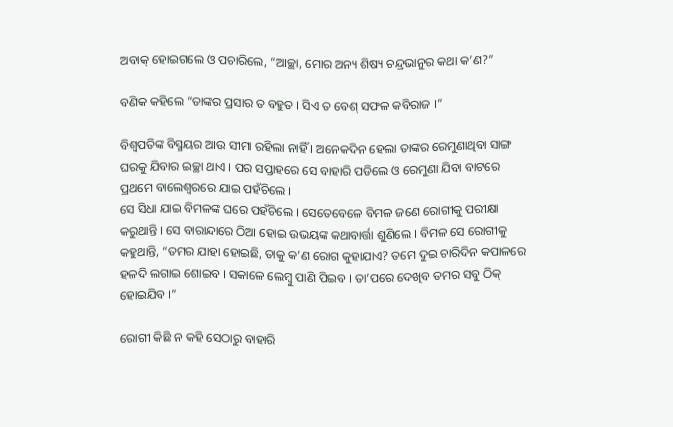ଅବାକ୍ ହୋଇଗଲେ ଓ ପଚାରିଲେ, “ଆଚ୍ଛା, ମୋର ଅନ୍ୟ ଶିଷ୍ୟ ଚନ୍ଦ୍ରଭାନୁର କଥା କ’ଣ?”

ବଣିକ କହିଲେ “ତାଙ୍କର ପ୍ରସାର ତ ବହୁତ । ସିଏ ତ ବେଶ୍ ସଫଳ କବିରାଜ ।”

ବିଶ୍ୱପତିଙ୍କ ବିସ୍ମୟର ଆଉ ସୀମା ରହିଲା ନାହିଁ । ଅନେକଦିନ ହେଲା ତାଙ୍କର ରେମୁଣାଥିବା ସାଙ୍ଗ ଘରକୁ ଯିବାର ଇଚ୍ଛା ଥାଏ । ପର ସପ୍ତାହରେ ସେ ବାହାରି ପଡିଲେ ଓ ରେମୁଣା ଯିବା ବାଟରେ ପ୍ରଥମେ ବାଲେଶ୍ୱରରେ ଯାଇ ପହଁଚିଲେ ।
ସେ ସିଧା ଯାଇ ବିମଳଙ୍କ ଘରେ ପହଁଚିଲେ । ସେତେବେଳେ ବିମଳ ଜଣେ ରୋଗୀକୁ ପରୀକ୍ଷା କରୁଥାନ୍ତି । ସେ ବାରାନ୍ଦାରେ ଠିଆ ହୋଇ ଉଭୟଙ୍କ କଥାବାର୍ତ୍ତା ଶୁଣିଲେ । ବିମଳ ସେ ରୋଗୀକୁ କହୁଥାନ୍ତି, “ତମର ଯାହା ହୋଇଛି, ତାକୁ କ’ଣ ରୋଗ କୁହାଯାଏ? ତମେ ଦୁଇ ଚାରିଦିନ କପାଳରେ ହଳଦି ଲଗାଇ ଶୋଇବ । ସକାଳେ ଲେମ୍ବୁ ପାଣି ପିଇବ । ତା’ପରେ ଦେଖିବ ତମର ସବୁ ଠିକ୍ ହୋଇଯିବ ।”

ରୋଗୀ କିଛି ନ କହି ସେଠାରୁ ବାହାରି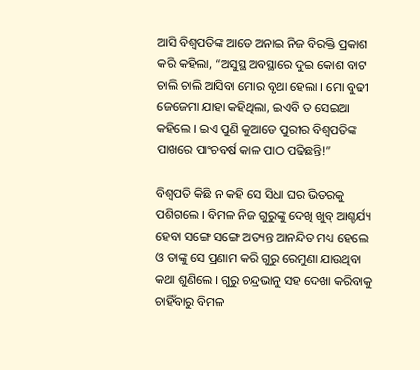ଆସି ବିଶ୍ୱପତିଙ୍କ ଆଡେ ଅନାଇ ନିଜ ବିରକ୍ତି ପ୍ରକାଶ କରି କହିଲା, “ଅସୁସ୍ଥ ଅବସ୍ଥାରେ ଦୁଇ କୋଶ ବାଟ ଚାଲି ଚାଲି ଆସିବା ମୋର ବୃଥା ହେଲା । ମୋ ବୁଢୀ ଜେଜେମା ଯାହା କହିଥିଲା, ଇଏବି ତ ସେଇଆ କହିଲେ । ଇଏ ପୁଣି କୁଆଡେ ପୁରୀର ବିଶ୍ୱପତିଙ୍କ ପାଖରେ ପାଂଚବର୍ଷ କାଳ ପାଠ ପଢିଛନ୍ତି!”

ବିଶ୍ୱପତି କିଛି ନ କହି ସେ ସିଧା ଘର ଭିତରକୁ ପଶିଗଲେ । ବିମଳ ନିଜ ଗୁରୁଙ୍କୁ ଦେଖି ଖୁବ୍ ଆଶ୍ଚର୍ଯ୍ୟ ହେବା ସଙ୍ଗେ ସଙ୍ଗେ ଅତ୍ୟନ୍ତ ଆନନ୍ଦିତ ମଧ୍ୟ ହେଲେ ଓ ତାଙ୍କୁ ସେ ପ୍ରଣାମ କରି ଗୁରୁ ରେମୁଣା ଯାଉଥିବା କଥା ଶୁଣିଲେ । ଗୁରୁ ଚନ୍ଦ୍ରଭାନୁ ସହ ଦେଖା କରିବାକୁ ଚାହିଁବାରୁ ବିମଳ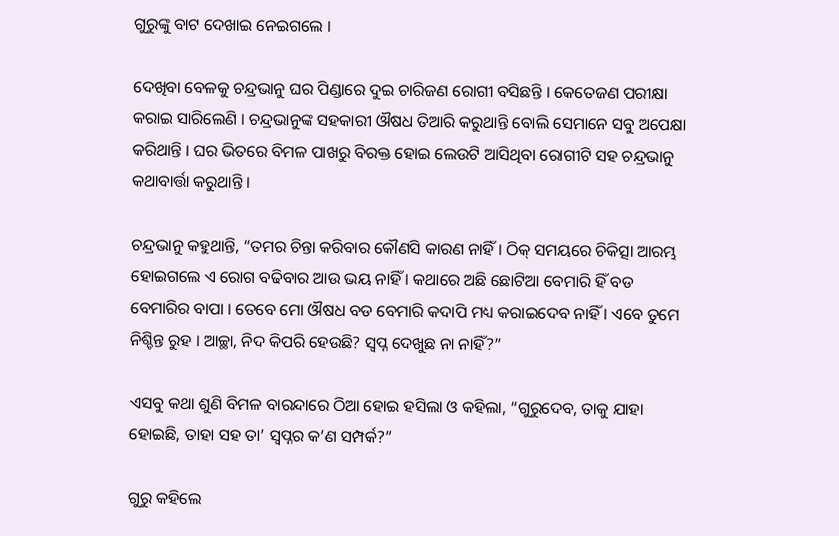ଗୁରୁଙ୍କୁ ବାଟ ଦେଖାଇ ନେଇଗଲେ ।

ଦେଖିବା ବେଳକୁ ଚନ୍ଦ୍ରଭାନୁ ଘର ପିଣ୍ଡାରେ ଦୁଇ ଚାରିଜଣ ରୋଗୀ ବସିଛନ୍ତି । କେତେଜଣ ପରୀକ୍ଷା କରାଇ ସାରିଲେଣି । ଚନ୍ଦ୍ରଭାନୁଙ୍କ ସହକାରୀ ଔଷଧ ତିଆରି କରୁଥାନ୍ତି ବୋଲି ସେମାନେ ସବୁ ଅପେକ୍ଷା କରିଥାନ୍ତି । ଘର ଭିତରେ ବିମଳ ପାଖରୁ ବିରକ୍ତ ହୋଇ ଲେଉଟି ଆସିଥିବା ରୋଗୀଟି ସହ ଚନ୍ଦ୍ରଭାନୁ କଥାବାର୍ତ୍ତା କରୁଥାନ୍ତି ।

ଚନ୍ଦ୍ରଭାନୁ କହୁଥାନ୍ତି, “ତମର ଚିନ୍ତା କରିବାର କୌଣସି କାରଣ ନାହିଁ । ଠିକ୍ ସମୟରେ ଚିକିତ୍ସା ଆରମ୍ଭ ହୋଇଗଲେ ଏ ରୋଗ ବଢିବାର ଆଉ ଭୟ ନାହିଁ । କଥାରେ ଅଛି ଛୋଟିଆ ବେମାରି ହିଁ ବଡ ବେମାରିର ବାପା । ତେବେ ମୋ ଔଷଧ ବଡ ବେମାରି କଦାପି ମଧ୍ୟ କରାଇଦେବ ନାହିଁ । ଏବେ ତୁମେ ନିଶ୍ଚିନ୍ତ ରୁହ । ଆଚ୍ଛା, ନିଦ କିପରି ହେଉଛି? ସ୍ୱପ୍ନ ଦେଖୁଛ ନା ନାହିଁ?”

ଏସବୁ କଥା ଶୁଣି ବିମଳ ବାରନ୍ଦାରେ ଠିଆ ହୋଇ ହସିଲା ଓ କହିଲା, “ଗୁରୁଦେବ, ତାକୁ ଯାହା ହୋଇଛି, ତାହା ସହ ତା’ ସ୍ୱପ୍ନର କ’ଣ ସମ୍ପର୍କ?”

ଗୁରୁ କହିଲେ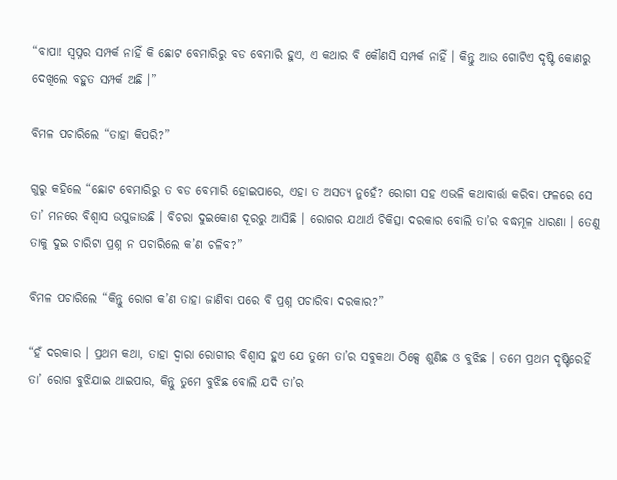“ବାପା! ସ୍ୱପ୍ନର ସମ୍ପର୍କ ନାହିଁ କି ଛୋଟ ବେମାରିରୁ ବଡ ବେମାରି ହୁଏ, ଏ କଥାର ବି କୌଣସି ସମ୍ପର୍କ ନାହିଁ । କିନ୍ତୁ ଆଉ ଗୋଟିଏ ଦୃଷ୍ଟି କୋଣରୁ ଦେଖିଲେ ବହୁତ ସମ୍ପର୍କ ଅଛି ।”

ବିମଳ ପଚାରିଲେ “ତାହା କିପରି?”

ଗୁରୁ କହିଲେ “ଛୋଟ ବେମାରିରୁ ତ ବଡ ବେମାରି ହୋଇପାରେ, ଏହା ତ ଅସତ୍ୟ ନୁହେଁ? ରୋଗୀ ସହ ଏଭଳି କଥାବାର୍ତ୍ତା କରିବା ଫଳରେ ସେ ତା’ ମନରେ ବିଶ୍ୱାସ ଉପୁଜାଉଛି । ବିଚରା ଦୁଇକୋଶ ଦୂରରୁ ଆସିଛି । ରୋଗର ଯଥାର୍ଥ ଚିକିତ୍ସା ଦରକାର ବୋଲି ତା’ର ବଦ୍ଧମୂଳ ଧାରଣା । ତେଣୁ ତାକୁ ଦୁଇ ଚାରିଟା ପ୍ରଶ୍ନ ନ ପଚାରିଲେ କ’ଣ ଚଳିବ?”

ବିମଳ ପଚାରିଲେ “କିନ୍ତୁ ରୋଗ କ’ଣ ତାହା ଜାଣିବା ପରେ ବି ପ୍ରଶ୍ନ ପଚାରିବା ଦରକାର?”

“ହଁ ଦରକାର । ପ୍ରଥମ କଥା, ତାହା ଦ୍ୱାରା ରୋଗୀର ବିଶ୍ୱାସ ହୁଏ ଯେ ତୁମେ ତା’ର ସବୁକଥା ଠିକ୍ସେ ଶୁଣିଛ ଓ ବୁଝିଛ । ତମେ ପ୍ରଥମ ଦୃଷ୍ଟିରେହିଁ ତା’ ରୋଗ ବୁଝିଯାଇ ଥାଇପାର, କିନ୍ତୁ ତୁମେ ବୁଝିଛ ବୋଲି ଯଦି ତା’ର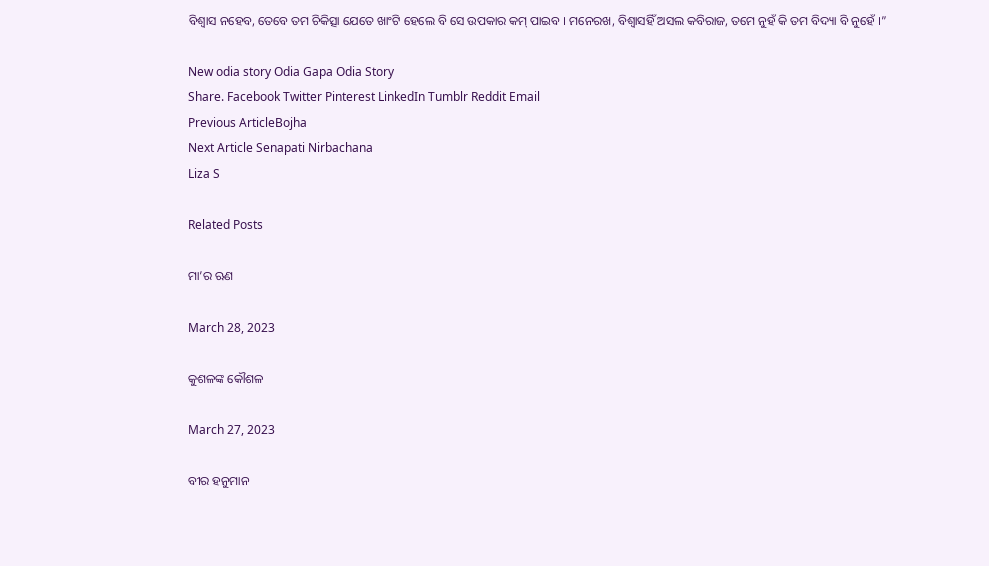ବିଶ୍ୱାସ ନହେବ, ତେବେ ତମ ଚିକିତ୍ସା ଯେତେ ଖାଂଟି ହେଲେ ବି ସେ ଉପକାର କମ୍ ପାଇବ । ମନେରଖ, ବିଶ୍ୱାସହିଁ ଅସଲ କବିରାଜ, ତମେ ନୁହଁ କି ତମ ବିଦ୍ୟା ବି ନୁହେଁ ।”

New odia story Odia Gapa Odia Story
Share. Facebook Twitter Pinterest LinkedIn Tumblr Reddit Email
Previous ArticleBojha
Next Article Senapati Nirbachana
Liza S

Related Posts

ମା’ର ଋଣ

March 28, 2023

କୁଶଳଙ୍କ କୌଶଳ

March 27, 2023

ବୀର ହନୁମାନ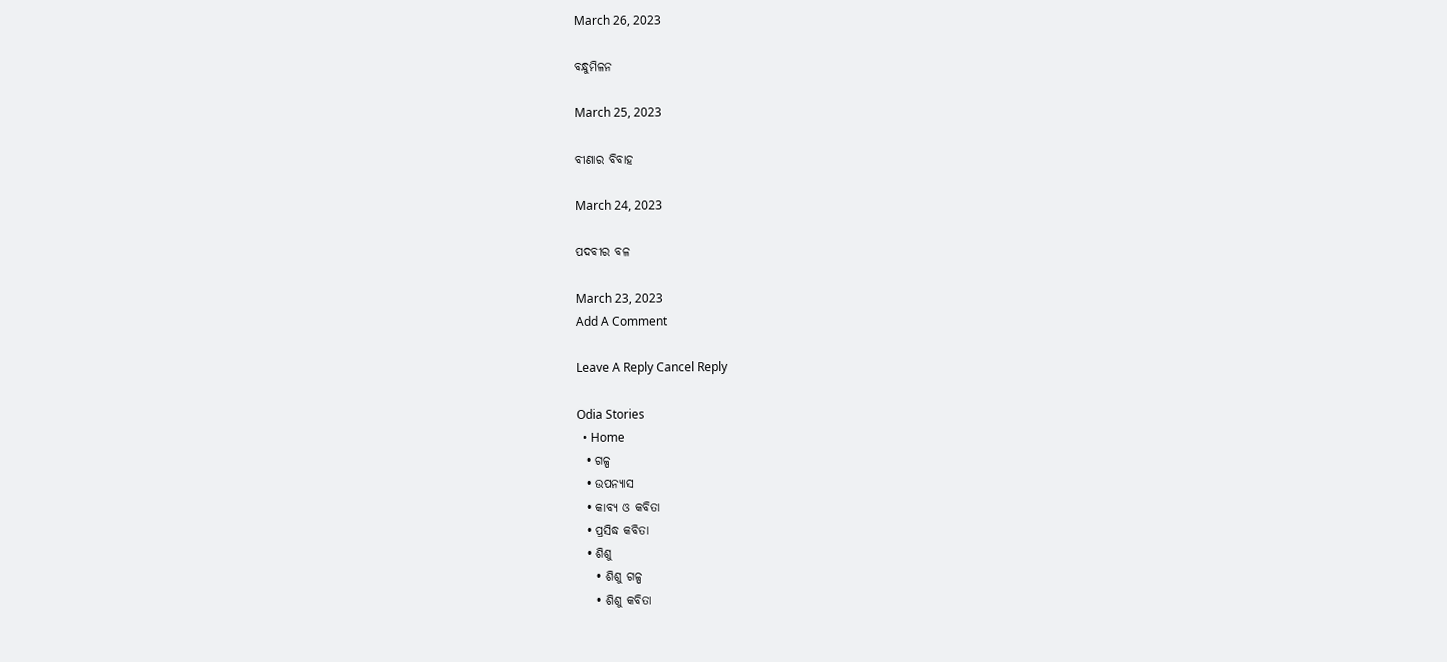March 26, 2023

ବନ୍ଧୁମିଳନ

March 25, 2023

ବୀଣାର ବିବାହ

March 24, 2023

ପଦବୀର ବଳ

March 23, 2023
Add A Comment

Leave A Reply Cancel Reply

Odia Stories
  • Home
  • ଗଳ୍ପ
  • ଉପନ୍ୟାସ
  • କାବ୍ୟ ଓ କବିତା
  • ପ୍ରସିଦ୍ଧ କବିତା
  • ଶିଶୁ
    • ଶିଶୁ ଗଳ୍ପ
    • ଶିଶୁ କବିତା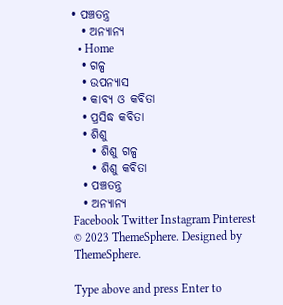• ପଞ୍ଚତନ୍ତ୍ର
  • ଅନ୍ୟାନ୍ୟ
  • Home
  • ଗଳ୍ପ
  • ଉପନ୍ୟାସ
  • କାବ୍ୟ ଓ କବିତା
  • ପ୍ରସିଦ୍ଧ କବିତା
  • ଶିଶୁ
    • ଶିଶୁ ଗଳ୍ପ
    • ଶିଶୁ କବିତା
  • ପଞ୍ଚତନ୍ତ୍ର
  • ଅନ୍ୟାନ୍ୟ
Facebook Twitter Instagram Pinterest
© 2023 ThemeSphere. Designed by ThemeSphere.

Type above and press Enter to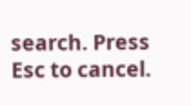search. Press Esc to cancel.